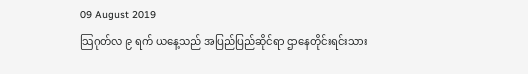09 August 2019
သြဂုတ်လ ၉ ရက် ယနေ့သည် အပြည်ပြည်ဆိုင်ရာ ဌာနေတိုင်းရင်းသား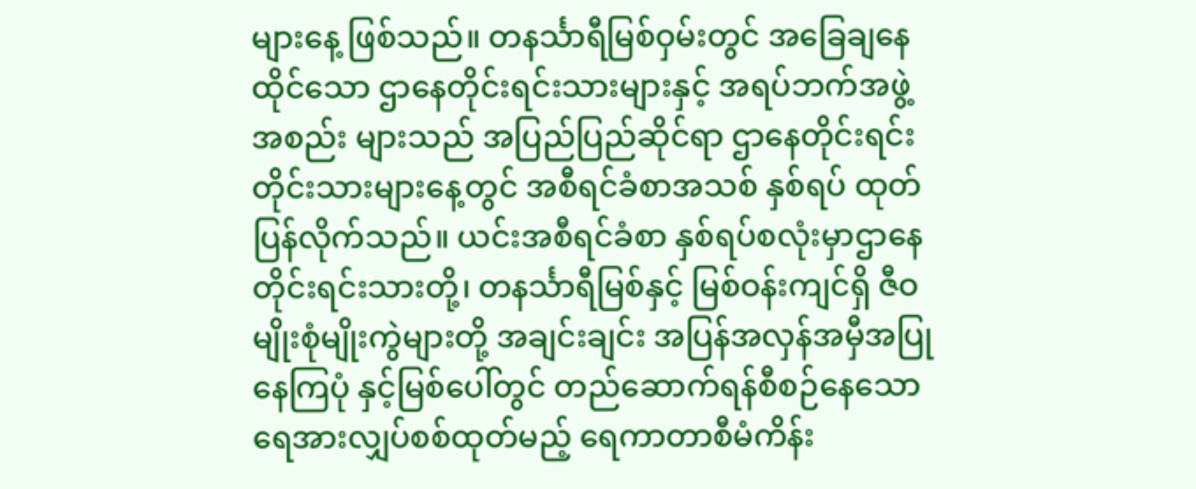များနေ့ ဖြစ်သည်။ တနင်္သာရီမြစ်ဝှမ်းတွင် အခြေချနေထိုင်သော ဌာနေတိုင်းရင်းသားများနှင့် အရပ်ဘက်အဖွဲ့အစည်း များသည် အပြည်ပြည်ဆိုင်ရာ ဌာနေတိုင်းရင်းတိုင်းသားများနေ့တွင် အစီရင်ခံစာအသစ် နှစ်ရပ် ထုတ်ပြန်လိုက်သည်။ ယင်းအစီရင်ခံစာ နှစ်ရပ်စလုံးမှာဌာနေ တိုင်းရင်းသားတို့၊ တနင်္သာရီမြစ်နှင့် မြစ်ဝန်းကျင်ရှိ ဇီဝမျိုးစုံမျိုးကွဲများတို့ အချင်းချင်း အပြန်အလှန်အမှီအပြုနေကြပုံ နှင့်မြစ်ပေါ်တွင် တည်ဆောက်ရန်စီစဉ်နေသော ရေအားလျှပ်စစ်ထုတ်မည့် ရေကာတာစီမံကိန်း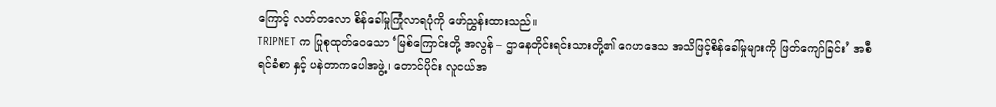ကြောင့် လတ်တလော စိန်ခေါ်မှုကြုံလာရပုံကို ဖော်ညွှန်းထားသည်။
TRIPNET က ပြုစုထုတ်ဝေသော ‘မြစ်ကြောင်းတို့ အလွန် – ဌာနေတိုင်းရင်းသားတို့၏ ဂေဟဒေသ အသိဖြင့်စိန်ခေါ်မှုများကို ဖြတ်ကျော်ခြင်း’ အစီရင်ခံစာ နှင့် ပနဲတာကပေါအဖွဲ့၊ တောင်ပိုင်း လူငယ်အ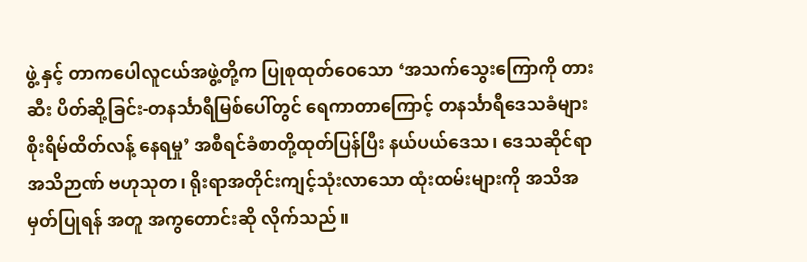ဖွဲ့ နှင့် တာကပေါလူငယ်အဖွဲ့တို့က ပြုစုထုတ်ဝေသော ‘အသက်သွေးကြောကို တားဆီး ပိတ်ဆို့ခြင်း-တနင်္သာရီမြစ်ပေါ်တွင် ရေကာတာကြောင့် တနင်္သာရီဒေသခံများ စိုးရိမ်ထိတ်လန့် နေရမှု’ အစီရင်ခံစာတို့ထုတ်ပြန်ပြီး နယ်ပယ်ဒေသ၊ ဒေသဆိုင်ရာ အသိဉာဏ် ဗဟုသုတ၊ ရိုးရာအတိုင်းကျင့်သုံးလာသော ထုံးထမ်းများကို အသိအမှတ်ပြုရန် အတူ အကွတောင်းဆို လိုက်သည်။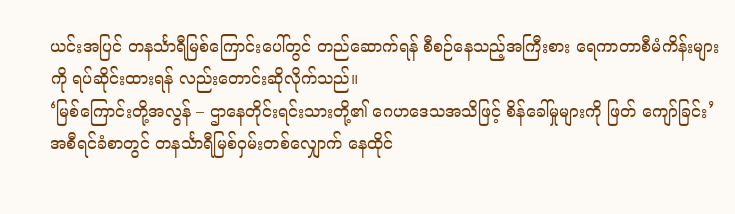ယင်းအပြင် တနင်္သာရီမြစ်ကြောင်းပေါ်တွင် တည်ဆောက်ရန် စီစဉ်နေသည့်အကြီးစား ရေကာတာစီမံကိန်းများကို ရပ်ဆိုင်းထားရန် လည်းတောင်းဆိုလိုက်သည်။
‘မြစ်ကြောင်းတို့အလွန် – ဌာနေတိုင်းရင်းသားတို့၏ ဂေဟဒေသအသိဖြင့် စိန်ခေါ်မှုများကို ဖြတ် ကျော်ခြင်း’ အစီရင်ခံစာတွင် တနင်္သာရီမြစ်ဝှမ်းတစ်လျှောက် နေထိုင်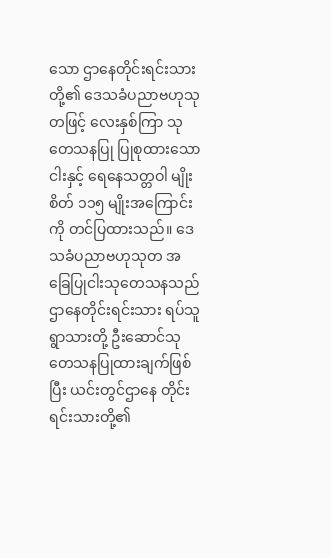သော ဌာနေတိုင်းရင်းသားတို့၏ ဒေသခံပညာဗဟုသုတဖြင့် လေးနှစ်ကြာ သုတေသနပြု ပြုစုထားသော ငါးနှင့် ရေနေသတ္တဝါ မျိုးစိတ် ၁၁၅ မျိုးအကြောင်းကို တင်ပြထားသည်။ ဒေသခံပညာဗဟုသုတ အခြေပြုငါးသုတေသနသည် ဌာနေတိုင်းရင်းသား ရပ်သူရွာသားတို့ ဦးဆောင်သုတေသနပြုထားချက်ဖြစ်ပြီး ယင်းတွင်ဌာနေ တိုင်းရင်းသားတို့၏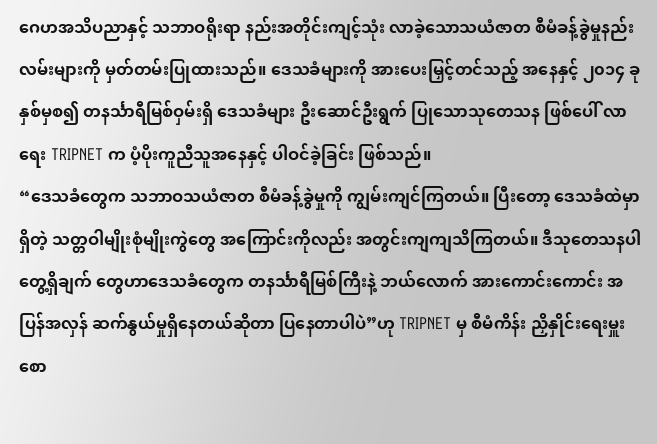ဂေဟအသိပညာနှင့် သဘာဝရိုးရာ နည်းအတိုင်းကျင့်သုံး လာခဲ့သောသယံဇာတ စီမံခန့်ခွဲမှုနည်းလမ်းများကို မှတ်တမ်းပြုထားသည်။ ဒေသခံများကို အားပေးမြှင့်တင်သည့် အနေနှင့် ၂၀၁၄ ခုနှစ်မှစ၍ တနင်္သာရီမြစ်ဝှမ်းရှိ ဒေသခံများ ဦးဆောင်ဦးရွက် ပြုသောသုတေသန ဖြစ်ပေါ် လာရေး TRIPNET က ပံ့ပိုးကူညီသူအနေနှင့် ပါဝင်ခဲ့ခြင်း ဖြစ်သည်။
“ဒေသခံတွေက သဘာဝသယံဇာတ စီမံခန့်ခွဲမှုကို ကျွမ်းကျင်ကြတယ်။ ပြီးတော့ ဒေသခံထဲမှာရှိတဲ့ သတ္တဝါမျိုးစုံမျိုးကွဲတွေ အကြောင်းကိုလည်း အတွင်းကျကျသိကြတယ်။ ဒီသုတေသနပါ တွေ့ရှိချက် တွေဟာဒေသခံတွေက တနင်္သာရီမြစ်ကြီးနဲ့ ဘယ်လောက် အားကောင်းကောင်း အပြန်အလှန် ဆက်နွယ်မှုရှိနေတယ်ဆိုတာ ပြနေတာပါပဲ”ဟု TRIPNET မှ စီမံကိန်း ညှိနှိုင်းရေးမှူး စော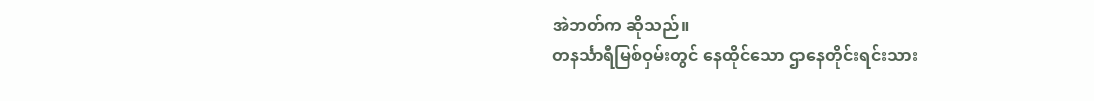အဲဘတ်က ဆိုသည်။
တနင်္သာရီမြစ်ဝှမ်းတွင် နေထိုင်သော ဌာနေတိုင်းရင်းသား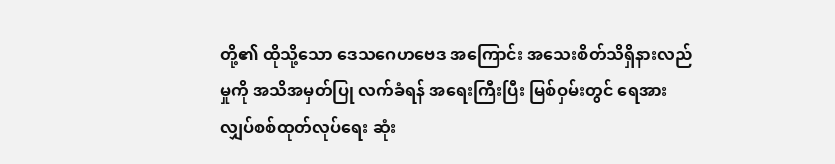တို့၏ ထိုသို့သော ဒေသဂေဟဗေဒ အကြောင်း အသေးစိတ်သိရှိနားလည်မှုကို အသိအမှတ်ပြု လက်ခံရန် အရေးကြီးပြီး မြစ်ဝှမ်းတွင် ရေအားလျှပ်စစ်ထုတ်လုပ်ရေး ဆုံး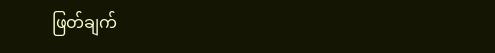ဖြတ်ချက်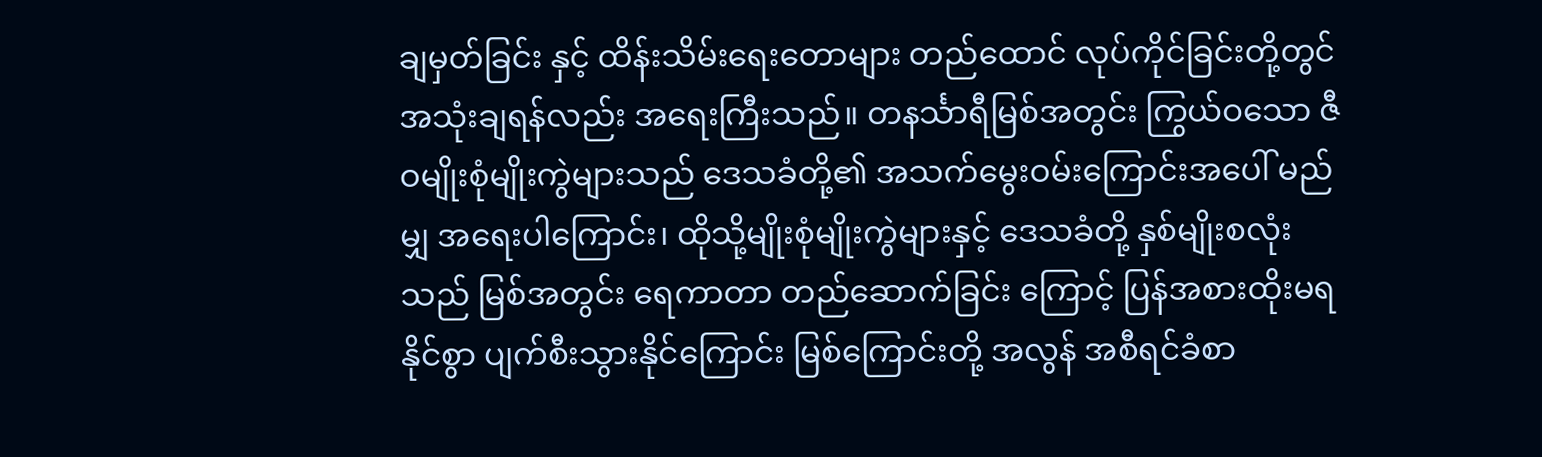ချမှတ်ခြင်း နှင့် ထိန်းသိမ်းရေးတောများ တည်ထောင် လုပ်ကိုင်ခြင်းတို့တွင် အသုံးချရန်လည်း အရေးကြီးသည်။ တနင်္သာရီမြစ်အတွင်း ကြွယ်ဝသော ဇီဝမျိုးစုံမျိုးကွဲများသည် ဒေသခံတို့၏ အသက်မွေးဝမ်းကြောင်းအပေါ် မည်မျှ အရေးပါကြောင်း၊ ထိုသို့မျိုးစုံမျိုးကွဲများနှင့် ဒေသခံတို့ နှစ်မျိုးစလုံးသည် မြစ်အတွင်း ရေကာတာ တည်ဆောက်ခြင်း ကြောင့် ပြန်အစားထိုးမရနိုင်စွာ ပျက်စီးသွားနိုင်ကြောင်း မြစ်ကြောင်းတို့ အလွန် အစီရင်ခံစာ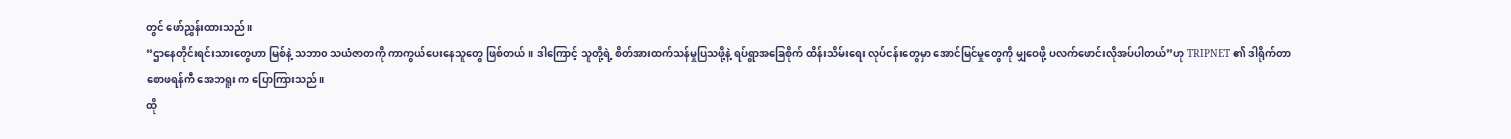တွင် ဖော်ညွှန်းထားသည်။
“ဌာနေတိုင်းရင်းသားတွေဟာ မြစ်နဲ့ သဘာ၀ သယံဇာတကို ကာကွယ်ပေးနေသူတွေ ဖြစ်တယ်။ ဒါကြောင့် သူတို့ရဲ့ စိတ်အားထက်သန်မှုပြသဖို့နဲ့ ရပ်ရွာအခြေစိုက် ထိန်းသိမ်းရေး လုပ်ငန်းတွေမှာ အောင်မြင်မှုတွေကို မျှဝေဖို့ ပလက်ဖောင်းလိုအပ်ပါတယ်”ဟု TRIPNET ၏ ဒါရိုက်တာ စောဖရန်ကီ အေဘရူး က ပြောကြားသည်။
ထို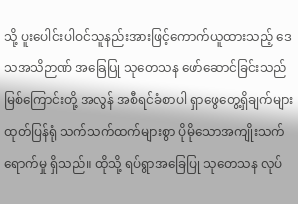သို့ ပူးပေါင်းပါဝင်သူနည်းအားဖြင့်ကောက်ယူထားသည့် ဒေသအသိဉာဏ် အခြေပြု သုတေသန ဖော်ဆောင်ခြင်းသည် မြစ်ကြောင်းတို့ အလွန် အစီရင်ခံစာပါ ရှာဖွေတွေ့ရှိချက်များ ထုတ်ပြန်ရုံ သက်သက်ထက်များစွာ ပိုမိုသောအကျိုးသက်ရောက်မှု ရှိသည်။ ထိုသို့ ရပ်ရွာအခြေပြု သုတေသန လုပ်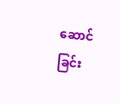ဆောင်ခြင်း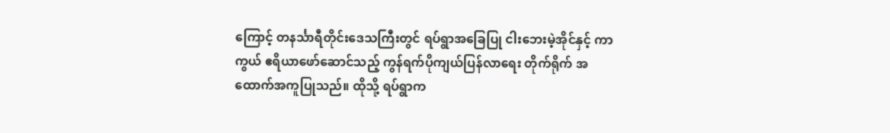ကြောင့် တနင်္သာရီတိုင်းဒေသကြီးတွင် ရပ်ရွာအခြေပြု ငါးဘေးမဲ့အိုင်နှင့် ကာကွယ် ဧရိယာဖော်ဆောင်သည့် ကွန်ရက်ပိုကျယ်ပြန်လာရေး တိုက်ရိုက် အထောက်အကူပြုသည်။ ထိုသို့ ရပ်ရွာက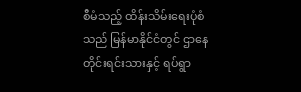စီမံသည့် ထိန်းသိမ်းရေးပုံစံသည် မြန်မာနိုင်ငံတွင် ဌာနေတိုင်းရင်းသားနှင့် ရပ်ရွာ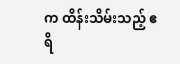က ထိန်းသိမ်းသည့် ဧရိ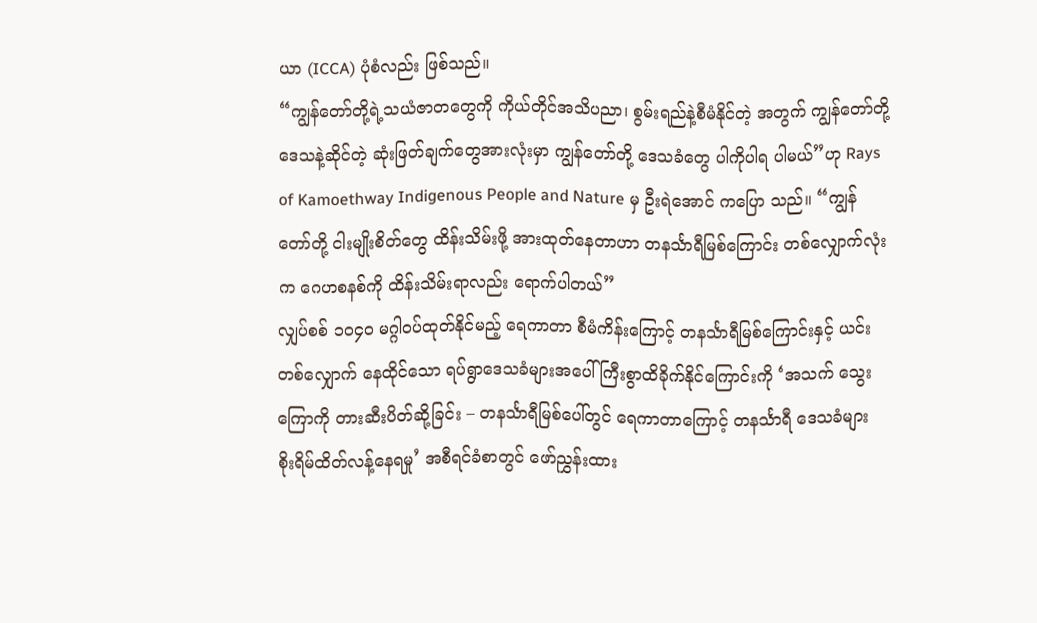ယာ (ICCA) ပုံစံလည်း ဖြစ်သည်။
“ကျွန်တော်တို့ရဲ့သယံဇာတတွေကို ကိုယ်တိုင်အသိပညာ၊ စွမ်းရည်နဲ့စီမံနိုင်တဲ့ အတွက် ကျွန်တော်တို့ ဒေသနဲ့ဆိုင်တဲ့ ဆုံးဖြတ်ချက်တွေအားလုံးမှာ ကျွန်တော်တို့ ဒေသခံတွေ ပါကိုပါရ ပါမယ်”ဟု Rays of Kamoethway Indigenous People and Nature မှ ဦးရဲအောင် ကပြော သည်။ “ကျွန်တော်တို့ ငါးမျိုးစိတ်တွေ ထိန်းသိမ်းဖို့ အားထုတ်နေတာဟာ တနင်္သာရီမြစ်ကြောင်း တစ်လျှောက်လုံးက ဂေဟစနစ်ကို ထိန်းသိမ်းရာလည်း ရောက်ပါတယ်”
လျှပ်စစ် ၁၀၄၀ မဂ္ဂါဝပ်ထုတ်နိုင်မည့် ရေကာတာ စီမံကိန်းကြောင့် တနင်္သာရီမြစ်ကြောင်းနှင့် ယင်းတစ်လျှောက် နေထိုင်သော ရပ်ရွာဒေသခံများအပေါ် ကြီးစွာထိခိုက်နိုင်ကြောင်းကို ‘အသက် သွေးကြောကို တားဆီးပိတ်ဆို့ခြင်း – တနင်္သာရီမြစ်ပေါ်တွင် ရေကာတာကြောင့် တနင်္သာရီ ဒေသခံများ စိုးရိမ်ထိတ်လန့်နေရမှု’ အစီရင်ခံစာတွင် ဖော်ညွှန်းထား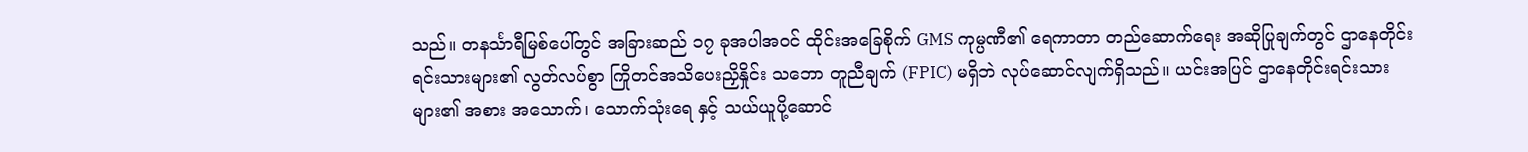သည်။ တနင်္သာရီမြစ်ပေါ်တွင် အခြားဆည် ၁၇ ခုအပါအဝင် ထိုင်းအခြေစိုက် GMS ကုမ္ပဏီ၏ ရေကာတာ တည်ဆောက်ရေး အဆိုပြုချက်တွင် ဌာနေတိုင်းရင်းသားများ၏ လွတ်လပ်စွာ ကြိုတင်အသိပေးညှိနှိုင်း သဘော တူညီချက် (FPIC) မရှိဘဲ လုပ်ဆောင်လျက်ရှိသည်။ ယင်းအပြင် ဌာနေတိုင်းရင်းသားများ၏ အစား အသောက်၊ သောက်သုံးရေ နှင့် သယ်ယူပို့ဆောင်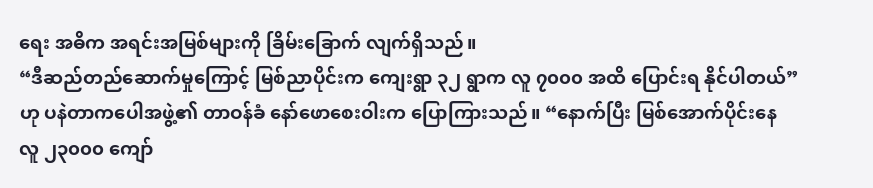ရေး အဓိက အရင်းအမြစ်များကို ခြိမ်းခြောက် လျက်ရှိသည်။
“ဒီဆည်တည်ဆောက်မှုကြောင့် မြစ်ညာပိုင်းက ကျေးရွာ ၃၂ ရွာက လူ ၇၀၀၀ အထိ ပြောင်းရ နိုင်ပါတယ်”ဟု ပနဲတာကပေါအဖွဲ့၏ တာဝန်ခံ နော်ဖောစေးဝါးက ပြောကြားသည်။ “နောက်ပြီး မြစ်အောက်ပိုင်းနေ လူ ၂၃၀၀၀ ကျော်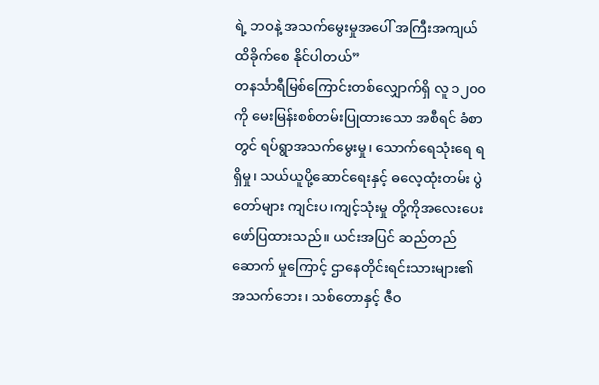ရဲ့ ဘဝနဲ့ အသက်မွေးမှုအပေါ် အကြီးအကျယ် ထိခိုက်စေ နိုင်ပါတယ်”
တနင်္သာရီမြစ်ကြောင်းတစ်လျှောက်ရှိ လူ ၁၂၀၀ ကို မေးမြန်းစစ်တမ်းပြုထားသော အစီရင် ခံစာတွင် ရပ်ရွာအသက်မွေးမှု၊ သောက်ရေသုံးရေ ရရှိမှု၊ သယ်ယူပို့ဆောင်ရေးနှင့် ဓလေ့ထုံးတမ်း ပွဲတော်များ ကျင်းပ၊ကျင့်သုံးမှု တို့ကိုအလေးပေးဖော်ပြထားသည်။ ယင်းအပြင် ဆည်တည်ဆောက် မှုကြောင့် ဌာနေတိုင်းရင်းသားများ၏ အသက်ဘေး၊ သစ်တောနှင့် ဇီဝ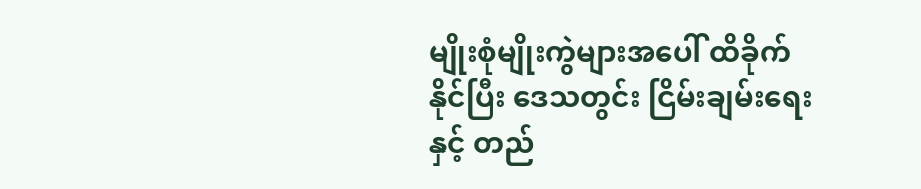မျိုးစုံမျိုးကွဲများအပေါ် ထိခိုက်နိုင်ပြီး ဒေသတွင်း ငြိမ်းချမ်းရေးနှင့် တည်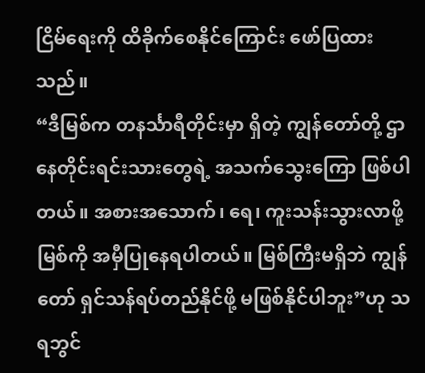ငြိမ်ရေးကို ထိခိုက်စေနိုင်ကြောင်း ဖော်ပြထားသည်။
“ဒီမြစ်က တနင်္သာရီတိုင်းမှာ ရှိတဲ့ ကျွန်တော်တို့ ဌာနေတိုင်းရင်းသားတွေရဲ့ အသက်သွေးကြော ဖြစ်ပါတယ်။ အစားအသောက်၊ ရေ၊ ကူးသန်းသွားလာဖို့ မြစ်ကို အမှီပြုနေရပါတယ်။ မြစ်ကြီးမရှိဘဲ ကျွန်တော် ရှင်သန်ရပ်တည်နိုင်ဖို့ မဖြစ်နိုင်ပါဘူး”ဟု သရဘွင်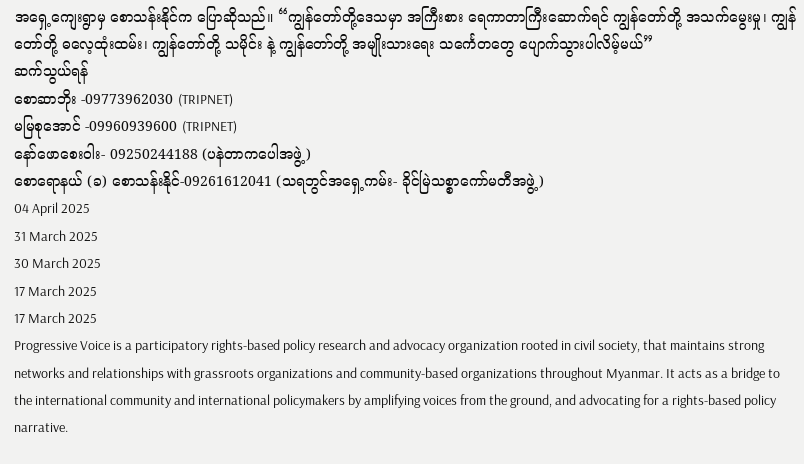အရှေ့ကျေးရွာမှ စောသန်းနိုင်က ပြောဆိုသည်။ “ကျွန်တော်တို့ဒေသမှာ အကြီးစား ရေကာတာကြီးဆောက်ရင် ကျွန်တော်တို့ အသက်မွေးမှု၊ ကျွန်တော်တို့ ဓလေ့ထုံးထမ်း၊ ကျွန်တော်တို့ သမိုင်း နဲ့ ကျွန်တော်တို့ အမျိုးသားရေး သင်္ကေတတွေ ပျောက်သွားပါလိမ့်မယ်”
ဆက်သွယ်ရန်
စောဆာဘိုး -09773962030 (TRIPNET)
မမြစုအောင် -09960939600 (TRIPNET)
နော်ဖောစေးဝါး- 09250244188 (ပနဲတာကပေါအဖွဲ့)
စောရောနယ် (ခ) စောသန်းနိုင်-09261612041 (သရဘွင်အရှေ့ကမ်း- ခိုင်မြဲသစ္စာကော်မတီအဖွဲ့)
04 April 2025
31 March 2025
30 March 2025
17 March 2025
17 March 2025
Progressive Voice is a participatory rights-based policy research and advocacy organization rooted in civil society, that maintains strong networks and relationships with grassroots organizations and community-based organizations throughout Myanmar. It acts as a bridge to the international community and international policymakers by amplifying voices from the ground, and advocating for a rights-based policy narrative.